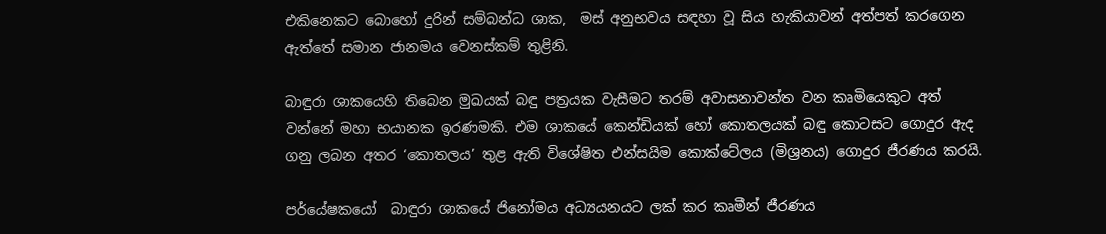එකිනෙකට බොහෝ දුරින් සම්බන්ධ ශාක,  මස් අනුභවය සඳහා වූ සිය හැකියාවන් අත්පත් කරගෙන ඇත්තේ සමාන ජානමය වෙනස්කම් තුළිනි.

බාඳුරා ශාකයෙහි තිබෙන මුඛයක් බඳු පත්‍රයක වැසීමට තරම් අවාසනාවන්ත වන කෘමියෙකුට අත් වන්නේ මහා භයානක ඉරණමකි. එම ශාකයේ කෙන්ඩියක් හෝ කොතලයක් බඳු කොටසට ගොදුර ඇද ගනු ලබන අතර ‘කොතලය’ තුළ ඇති විශේෂිත එන්සයිම කොක්ටේලය (මිශ්‍රනය) ගොදුර ජීරණය කරයි.

පර්යේෂකයෝ  බාඳුරා ශාකයේ ජිනෝමය අධ්‍යයනයට ලක් කර කෘමීන් ජීරණය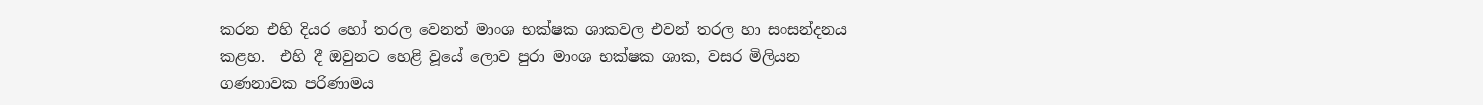කරන එහි දියර හෝ තරල වෙනත් මාංශ භක්ෂක ශාකවල එවන් තරල හා සංසන්දනය කළහ.  එහි දී ඔවුනට හෙළි වූයේ ලොව පුරා මාංශ භක්ෂක ශාක, වසර මිලියන ගණනාවක පරිණාමය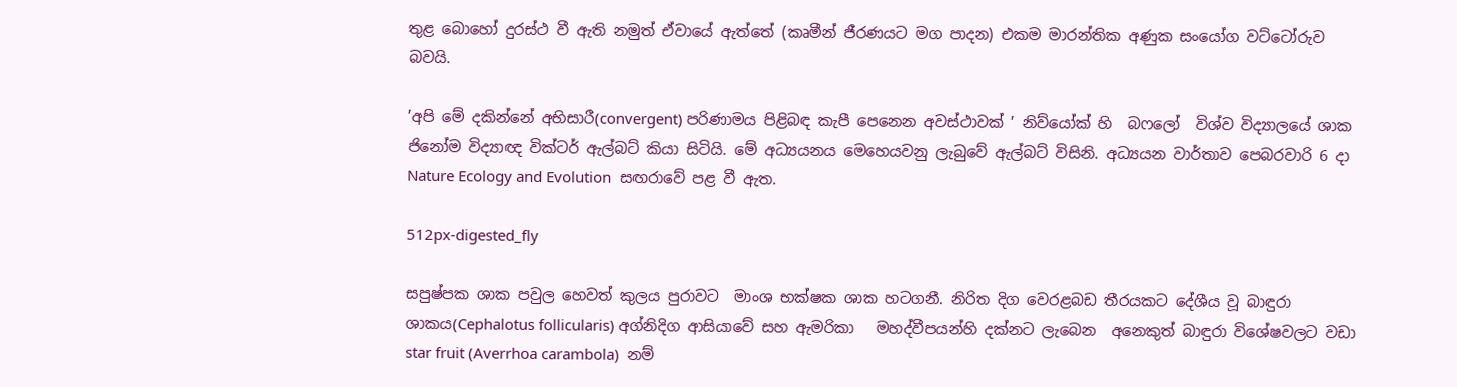තුළ බොහෝ දුරස්ථ වී ඇති නමුත් ඒවායේ ඇත්තේ (කෘමීන් ජීරණයට මග පාදන) එකම මාරන්තික අණුක සංයෝග වට්ටෝරුව බවයි.

’අපි මේ දකින්නේ අභිසාරී(convergent) පරිණාමය පිළිබඳ කැපී පෙනෙන අවස්ථාවක් ’ නිව්යෝක් හි  බෆලෝ  විශ්ව විද්‍යාලයේ ශාක ජිනෝම විද්‍යාඥ වික්ටර් ඇල්බට් කියා සිටියි. මේ අධ්‍යයනය මෙහෙයවනු ලැබුවේ ඇල්බට් විසිනි. අධ්‍යයන වාර්තාව පෙබරවාරි 6 දා Nature Ecology and Evolution  සඟරාවේ පළ වී ඇත.

512px-digested_fly

සපුෂ්පක ශාක පවුල හෙවත් කුලය පුරාවට  මාංශ භක්ෂක ශාක හටගනී. නිරිත දිග වෙරළබඩ තීරයකට දේශීය වූ බාඳුරා ශාකය(Cephalotus follicularis) අග්නිදිග ආසියාවේ සහ ඇමරිකා   මහද්වීපයන්හි දක්නට ලැබෙන  අනෙකුත් බාඳුරා විශේෂවලට වඩා star fruit (Averrhoa carambola)  නම්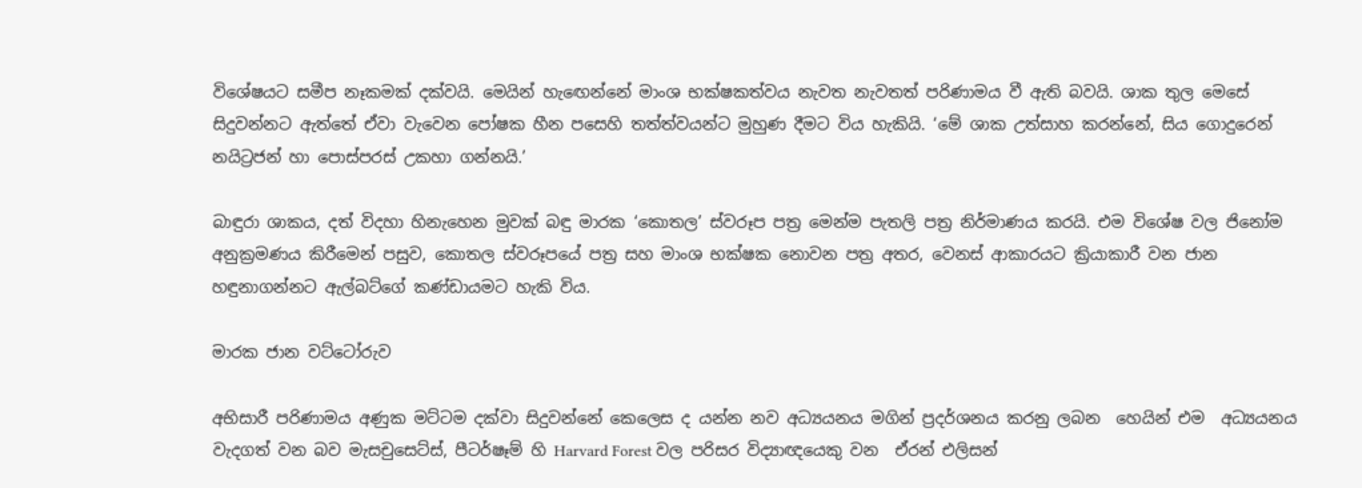විශේෂයට සමීප නෑකමක් දක්වයි. මෙයින් හැඟෙන්නේ මාංශ භක්ෂකත්වය නැවත නැවතත් පරිණාමය වී ඇති බවයි. ශාක තුල මෙසේ සිදුවන්නට ඇත්තේ ඒවා වැවෙන පෝෂක හීන පසෙහි තත්ත්වයන්ට මුහුණ දීමට විය හැකියි. ‘මේ ශාක උත්සාහ කරන්නේ, සිය ගොදුරෙන් නයිට්‍රජන් හා පොස්පරස් උකහා ගන්නයි.’

බාඳුරා ශාකය, දත් විදහා හිනැහෙන මුවක් බඳු මාරක ‘කොතල’ ස්වරූප පත්‍ර මෙන්ම පැතලි පත්‍ර නිර්මාණය කරයි. එම විශේෂ වල ජිනෝම අනුක්‍රමණය කිරීමෙන් පසුව, කොතල ස්වරූපයේ පත්‍ර සහ මාංශ භක්ෂක නොවන පත්‍ර අතර, වෙනස් ආකාරයට ක්‍රියාකාරී වන ජාන හඳුනාගන්නට ඇල්බට්ගේ කණ්ඩායමට හැකි විය.

මාරක ජාන වට්ටෝරුව

අභිසාරී පරිණාමය අණුක මට්ටම දක්වා සිදුවන්නේ කෙලෙස ද යන්න නව අධ්‍යයනය මගින් ප්‍රදර්ශනය කරනු ලබන  හෙයින් එම  අධ්‍යයනය  වැදගත් වන බව මැසචුසෙට්ස්, පීටර්ෂෑම් හි Harvard Forest වල පරිසර විද්‍යාඥයෙකු වන  ඒරන් එලිසන්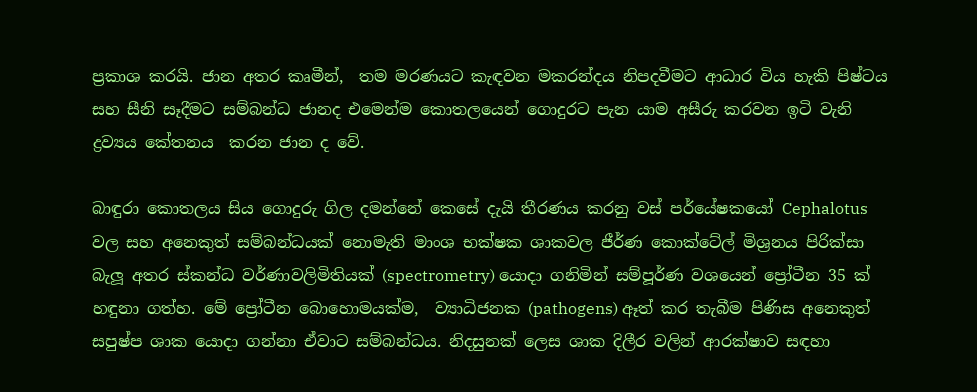ප්‍රකාශ කරයි. ජාන අතර කෘමීන්,  තම මරණයට කැඳවන මකරන්දය නිපදවීමට ආධාර විය හැකි පිෂ්ටය සහ සීනි සෑදීමට සම්බන්ධ ජානද එමෙන්ම කොතලයෙන් ගොදුරට පැන යාම අසීරු කරවන ඉටි වැනි ද්‍රව්‍යය කේතනය  කරන ජාන ද වේ.

බාඳුරා කොතලය සිය ගොදුරු ගිල දමන්නේ කෙසේ දැයි තීරණය කරනු වස් පර්යේෂකයෝ Cephalotus වල සහ අනෙකුත් සම්බන්ධයක් නොමැති මාංශ භක්ෂක ශාකවල ජීර්ණ කොක්ටේල් මිශ්‍රනය පිරික්සා බැලූ අතර ස්කන්ධ වර්ණාවලිමිතියක් (spectrometry) යොදා ගනිමින් සම්පූර්ණ වශයෙන් ප්‍රෝටීන 35 ක් හඳුනා ගත්හ. මේ ප්‍රෝටීන බොහොමයක්ම,  ව්‍යාධිජනක (pathogens) ඈත් කර තැබීම පිණිස අනෙකුත් සපුෂ්ප ශාක යොදා ගන්නා ඒවාට සම්බන්ධය. නිදසුනක් ලෙස ශාක දිලීර වලින් ආරක්ෂාව සඳහා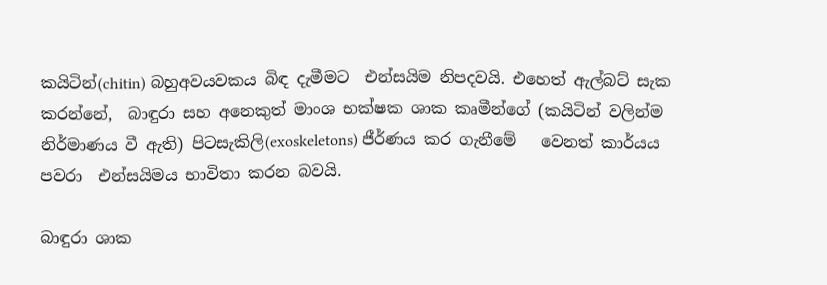කයිටින්(chitin) බහුඅවයවකය බිඳ දැමීමට  එන්සයිම නිපදවයි. එහෙත් ඇල්බට් සැක කරන්නේ,  බාඳුරා සහ අනෙකුත් මාංශ භක්ෂක ශාක කෘමීන්ගේ (කයිටින් වලින්ම නිර්මාණය වී ඇති) පිටසැකිලි(exoskeletons) ජීර්ණය කර ගැනීමේ   වෙනත් කාර්යය පවරා  එන්සයිමය භාවිතා කරන බවයි.

බාඳුරා ශාක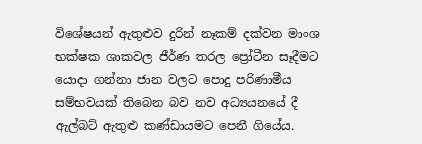විශේෂයන් ඇතුළුව දුරින් නෑකම් දක්වන මාංශ භක්ෂක ශාකවල ජීර්ණ තරල ප්‍රෝටීන සෑදීමට යොදා ගන්නා ජාන වලට පොදු පරිණාමීය සම්භවයක් තිබෙන බව නව අධ්‍යයනයේ දී ඇල්බට් ඇතුළු කණ්ඩායමට පෙනී ගියේය.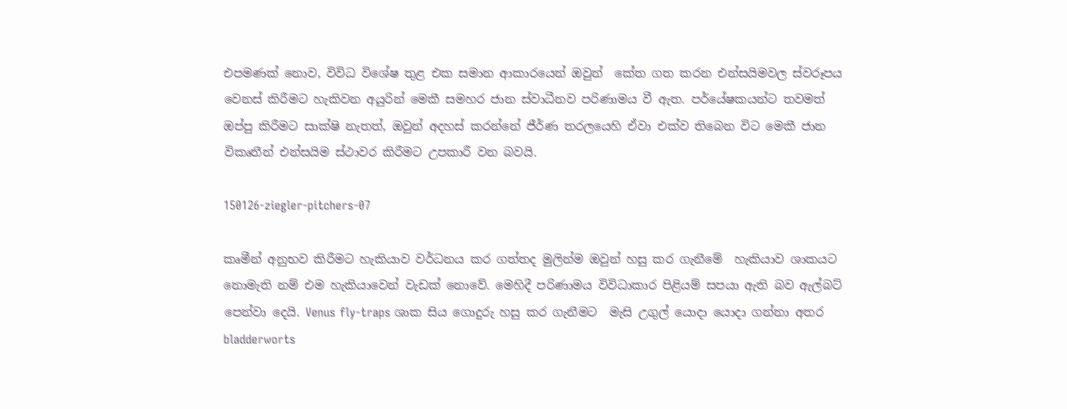එපමණක් නොව, විවිධ විශේෂ තුළ එක සමාන ආකාරයෙන් ඔවුන්  කේත ගත කරන එන්සයිමවල ස්වරූපය වෙනස් කිරීමට හැකිවන අයුරින් මෙකී සමහර ජාන ස්වාධීනව පරිණාමය වී ඇත. පර්යේෂකයන්ට තවමත් ඔප්පු කිරීමට සාක්ෂි නැතත්, ඔවුන් අදහස් කරන්නේ ජීර්ණ තරලයෙහි ඒවා එක්ව තිබෙන විට මෙකී ජාන විකෘතීන් එන්සයිම ස්ථාවර කිරීමට උපකාරී වන බවයි.

150126-ziegler-pitchers-07

කෘමීන් අනුභව කිරීමට හැකියාව වර්ධනය කර ගත්තද මුලින්ම ඔවුන් හසු කර ගැනීමේ  හැකියාව ශාකයට නොමැති නම් එම හැකියාවෙන් වැඩක් නොවේ. මෙහිදී පරිණාමය විවිධාකාර පිළියම් සපයා ඇති බව ඇල්බට් පෙන්වා දෙයි. Venus fly-traps ශාක සිය ගොදුරු හසු කර ගැනීමට  මැසි උගුල් යොදා යොදා ගන්නා අතර bladderworts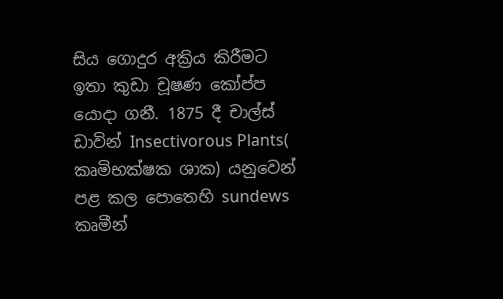සිය ගොදුර අක්‍රිය කිරීමට ඉතා කුඩා චූෂණ කෝප්ප යොදා ගනී. 1875 දී චාල්ස් ඩාවින් Insectivorous Plants( කෘමිභක්ෂක ශාක) යනුවෙන් පළ කල පොතෙහි sundews කෘමීන්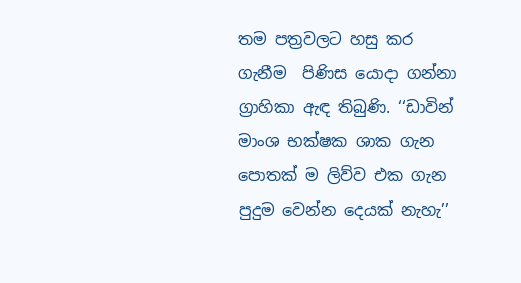තම පත්‍රවලට හසු කර ගැනීම  පිණිස යොදා ගන්නා  ග්‍රාහිකා ඇඳ තිබුණි. ‘‘ඩාවින් මාංශ භක්ෂක ශාක ගැන පොතක් ම ලිව්ව එක ගැන පුදුම වෙන්න දෙයක් නැහැ’’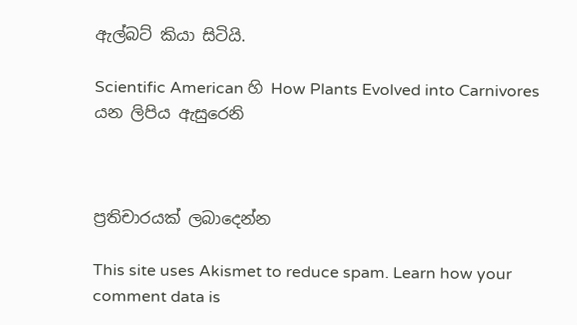ඇල්බට් කියා සිටියි.

Scientific American හි How Plants Evolved into Carnivores යන ලිපිය ඇසුරෙනි



ප්‍රතිචාරයක් ලබාදෙන්න

This site uses Akismet to reduce spam. Learn how your comment data is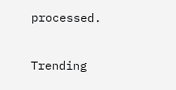processed.

Trending